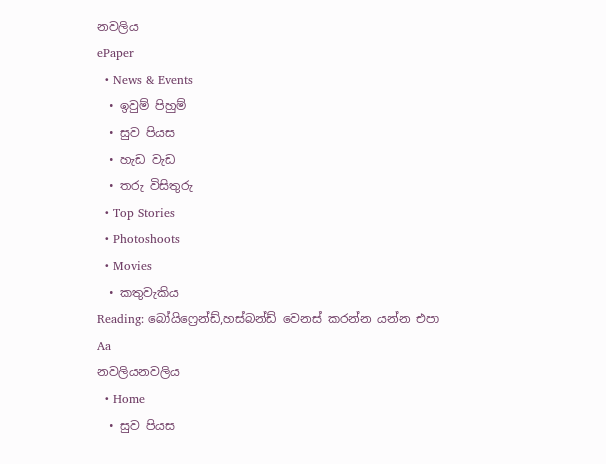නවලිය
ePaper
  • News & Events
  • ඉවුම් පිහුම්
  • සුව පියස
  • හැඩ වැඩ
  • තරු විසිතුරු
  • Top Stories
  • Photoshoots
  • Movies
  • කතුවැකිය
Reading: බෝයිෆ්‍රෙන්ඩ්,හස්බන්ඩ් වෙනස් කරන්න යන්න එපා
Aa
නවලියනවලිය
  • Home
  • සුව පියස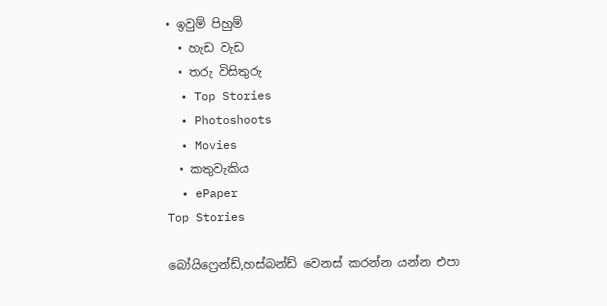• ඉවුම් පිහුම්
  • හැඩ වැඩ
  • තරු විසිතුරු
  • Top Stories
  • Photoshoots
  • Movies
  • කතුවැකිය
  • ePaper
Top Stories

බෝයිෆ්‍රෙන්ඩ්,හස්බන්ඩ් වෙනස් කරන්න යන්න එපා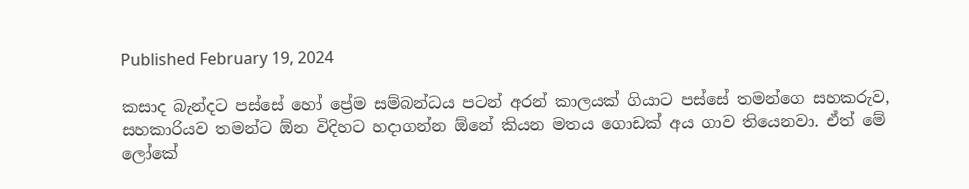Published February 19, 2024

කසාද බැන්දට පස්සේ හෝ ප්‍රේම සම්බන්ධය පටන් අරන් කාලයක් ගියාට පස්සේ තමන්ගෙ සහකරුව, සහකාරියව තමන්ට ඕන විදිහට හදාගන්න ඕනේ කියන මතය ගොඩක් අය ගාව තියෙනවා. ඒත් මේ ලෝකේ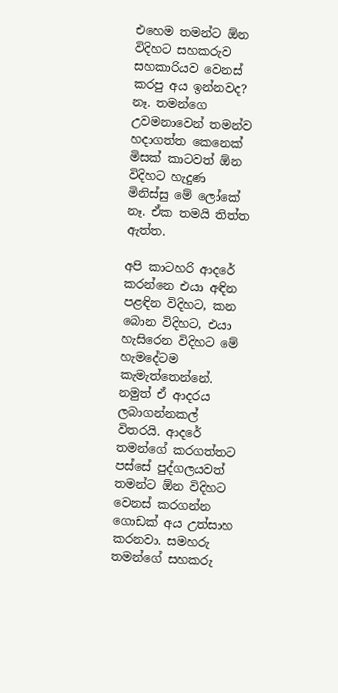එහෙම තමන්ට ඕන විදිහට සහකරුව සහකාරියව වෙනස් කරපු අය ඉන්නවද? නෑ. තමන්ගෙ උවමනාවෙන් තමන්ව හදාගත්ත කෙනෙක් මිසක් කාටවත් ඕන විදිහට හැදුණ මිනිස්සු මේ ලෝකේ නෑ. ඒක තමයි තිත්ත ඇත්ත.

අපි කාටහරි ආදරේ කරන්නෙ එයා අඳින පළඳින විදිහට, කන බොන විදිහට, එයා හැසිරෙන විදිහට මේ හැමදේටම කැමැත්තෙන්නේ. නමුත් ඒ ආදරය ලබාගන්නකල් විතරයි. ආදරේ තමන්ගේ කරගත්තට පස්සේ පුද්ගලයවත් තමන්ට ඕන විදිහට වෙනස් කරගන්න ගොඩක් අය උත්සාහ කරනවා. සමහරු තමන්ගේ සහකරු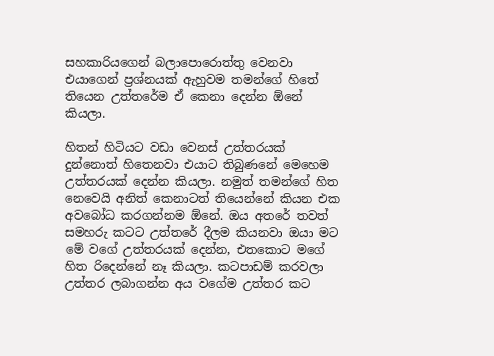සහකාරියගෙන් බලාපොරොත්තු වෙනවා එයාගෙන් ප්‍රශ්නයක් ඇහුවම තමන්ගේ හිතේ තියෙන උත්තරේම ඒ කෙනා දෙන්න ඕනේ කියලා.

හිතන් හිටියට වඩා වෙනස් උත්තරයක් දුන්නොත් හිතෙනවා එයාට තිබුණනේ මෙහෙම උත්තරයක් දෙන්න කියලා. නමුත් තමන්ගේ හිත නෙවෙයි අනිත් කෙනාටත් තියෙන්නේ කියන එක අවබෝධ කරගන්නම ඕනේ. ඔය අතරේ තවත් සමහරු කටට උත්තරේ දීලම කියනවා ඔයා මට මේ වගේ උත්තරයක් දෙන්න, එතකොට මගේ හිත රිදෙන්නේ නෑ කියලා. කටපාඩම් කරවලා උත්තර ලබාගන්න අය වගේම උත්තර කට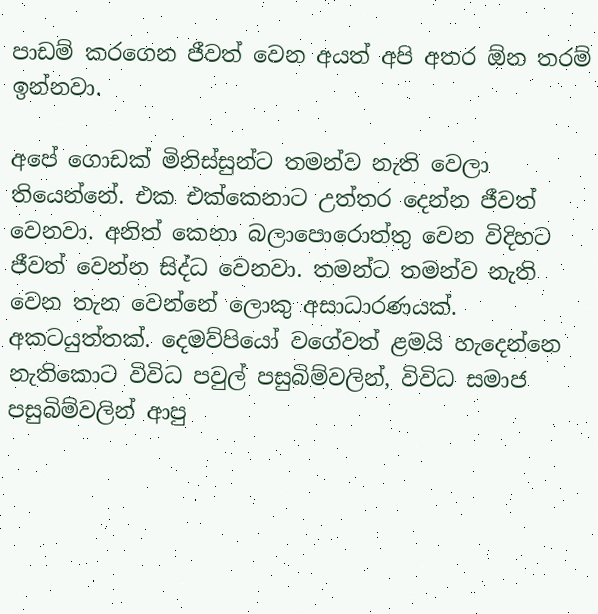පාඩම් කරගෙන ජීවත් වෙන අයත් අපි අතර ඕන තරම් ඉන්නවා.

අපේ ගොඩක් මිනිස්සුන්ට තමන්ව නැති වෙලා තියෙන්නේ. එක එක්කෙනාට උත්තර දෙන්න ජීවත් වෙනවා. අනිත් කෙනා බලාපොරොත්තු වෙන විදිහට ජීවත් වෙන්න සිද්ධ වෙනවා. තමන්ට තමන්ව නැති වෙන තැන වෙන්නේ ලොකු අසාධාරණයක්. අකටයුත්තක්. දෙමව්පියෝ වගේවත් ළමයි හැදෙන්නෙ නැතිකොට විවිධ පවුල් පසුබිම්වලින්, විවිධ සමාජ පසුබිම්වලින් ආපු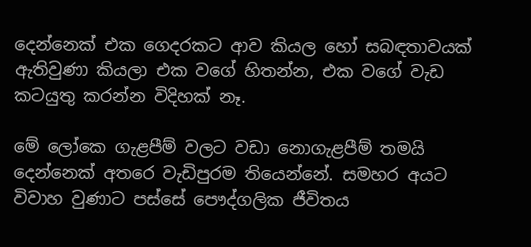දෙන්නෙක් එක ගෙදරකට ආව කියල හෝ සබඳතාවයක් ඇතිවුණා කියලා එක වගේ හිතන්න, එක වගේ වැඩ කටයුතු කරන්න විදිහක් නෑ.

මේ ලෝකෙ ගැළපීම් වලට වඩා නොගැළපීම් තමයි දෙන්නෙක් අතරෙ වැඩිපුරම තියෙන්නේ. සමහර අයට විවාහ වුණාට පස්සේ පෞද්ගලික ජීවිතය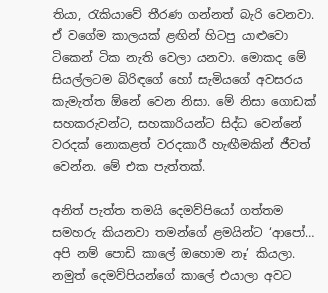තියා, රැකියාවේ තීරණ ගන්නත් බැරි වෙනවා. ඒ වගේම කාලයක් ළඟින් හිටපු යාළුවො ටිකෙන් ටික නැති වෙලා යනවා. මොකද මේ සියල්ලටම බිරිඳගේ හෝ සැමියගේ අවසරය කැමැත්ත ඕනේ වෙන නිසා. මේ නිසා ගොඩක් සහකරුවන්ට, සහකාරියන්ට සිද්ධ වෙන්නේ වරදක් නොකළත් වරදකාරී හැඟීමකින් ජීවත් වෙන්න. මේ එක පැත්තක්.

අනිත් පැත්ත තමයි දෙමව්පියෝ ගත්තම සමහරු කියනවා තමන්ගේ ළමයින්ට ‘ආපෝ… අපි නම් පොඩි කාලේ ඔහොම නෑ’ කියලා. නමුත් දෙමව්පියන්ගේ කාලේ එයාලා අවට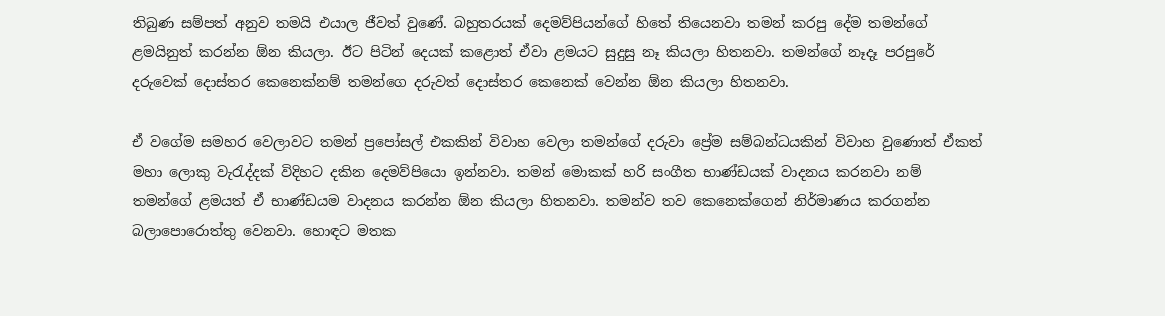තිබුණ සම්පත් අනුව තමයි එයාල ජීවත් වුණේ. බහුතරයක් දෙමව්පියන්ගේ හිතේ තියෙනවා තමන් කරපු දේම තමන්ගේ ළමයිනුත් කරන්න ඕන කියලා. ඊට පිටින් දෙයක් කළොත් ඒවා ළමයට සුදුසු නෑ කියලා හිතනවා. තමන්ගේ නෑදෑ පරපුරේ දරුවෙක් දොස්තර කෙනෙක්නම් තමන්ගෙ දරුවත් දොස්තර කෙනෙක් වෙන්න ඕන කියලා හිතනවා.

ඒ වගේම සමහර වෙලාවට තමන් ප්‍රපෝසල් එකකින් විවාහ වෙලා තමන්ගේ දරුවා ප්‍රේම සම්බන්ධයකින් විවාහ වුණොත් ඒකත් මහා ලොකු වැරැද්දක් විදිහට දකින දෙමව්පියො ඉන්නවා. තමන් මොකක් හරි සංගීත භාණ්ඩයක් වාදනය කරනවා නම් තමන්ගේ ළමයත් ඒ භාණ්ඩයම වාදනය කරන්න ඕන කියලා හිතනවා. තමන්ව තව කෙනෙක්ගෙන් නිර්මාණය කරගන්න බලාපොරොත්තු වෙනවා. හොඳට මතක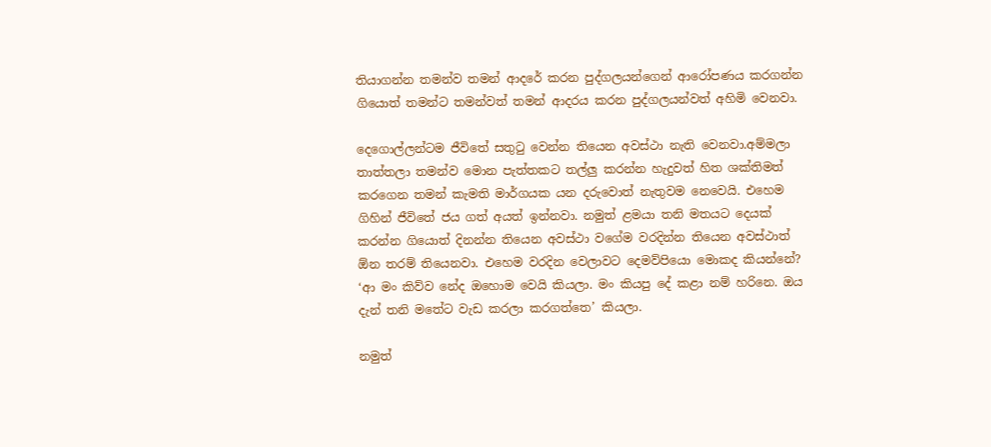තියාගන්න තමන්ව තමන් ආදරේ කරන පුද්ගලයන්ගෙන් ආරෝපණය කරගන්න ගියොත් තමන්ට තමන්වත් තමන් ආදරය කරන පුද්ගලයන්වත් අහිමි වෙනවා.

දෙගොල්ලන්ටම ජීවිතේ සතුටු වෙන්න තියෙන අවස්ථා නැති වෙනවා.අම්මලා තාත්තලා තමන්ව මොන පැත්තකට තල්ලු කරන්න හැදුවත් හිත ශක්තිමත් කරගෙන තමන් කැමති මාර්ගයක යන දරුවොත් නැතුවම නෙවෙයි. එහෙම ගිහින් ජීවිතේ ජය ගත් අයත් ඉන්නවා. නමුත් ළමයා තනි මතයට දෙයක් කරන්න ගියොත් දිනන්න තියෙන අවස්ථා වගේම වරදින්න තියෙන අවස්ථාත් ඕන තරම් තියෙනවා. එහෙම වරදින වෙලාවට දෙමව්පියො මොකද කියන්නේ? ‘ආ මං කිව්ව නේද ඔහොම වෙයි කියලා. මං කියපු දේ කළා නම් හරිනෙ. ඔය දැන් තනි මතේට වැඩ කරලා කරගත්තෙ’ කියලා.

නමුත්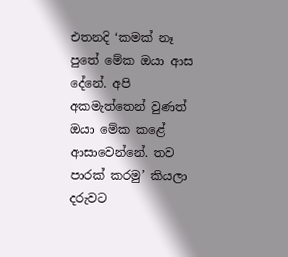එතනදි ‘කමක් නෑ පුතේ මේක ඔයා ආස දේනේ. අපි අකමැත්තෙන් වුණත් ඔයා මේක කළේ ආසාවෙන්නේ. තව පාරක් කරමු’ කියලා දරුවට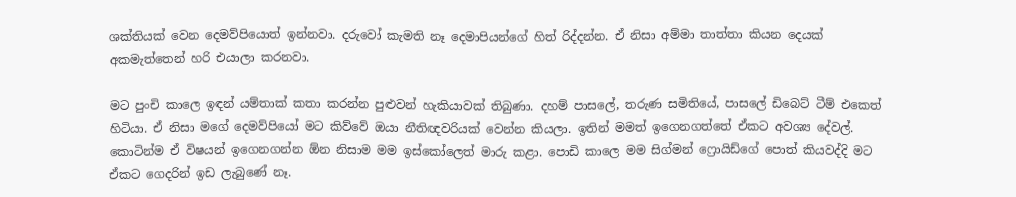ශක්තියක් වෙන දෙමව්පියොත් ඉන්නවා. දරුවෝ කැමති නෑ දෙමාපියන්ගේ හිත් රිද්දන්න. ඒ නිසා අම්මා තාත්තා කියන දෙයක් අකමැත්තෙන් හරි එයාලා කරනවා.

මට පුංචි කාලෙ ඉඳන් යම්තාක් කතා කරන්න පුළුවන් හැකියාවක් තිබුණා. දහම් පාසලේ, තරුණ සමිතියේ, පාසලේ ඩිබෙට් ටීම් එකෙත් හිටියා. ඒ නිසා මගේ දෙමව්පියෝ මට කිව්වේ ඔයා නීතිඥවරියක් වෙන්න කියලා. ඉතින් මමත් ඉගෙනගත්තේ ඒකට අවශ්‍ය දේවල්. කොටින්ම ඒ විෂයන් ඉගෙනගන්න ඕන නිසාම මම ඉස්කෝලෙත් මාරු කළා. පොඩි කාලෙ මම සිග්මන් ෆ්‍රොයිඩ්ගේ පොත් කියවද්දි මට ඒකට ගෙදරින් ඉඩ ලැබුණේ නෑ.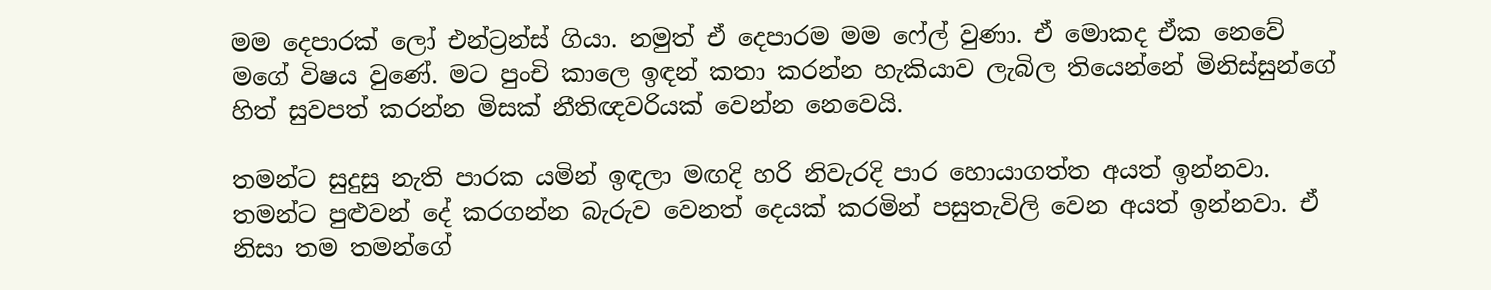මම දෙපාරක් ලෝ එන්ට්‍රන්ස් ගියා. නමුත් ඒ දෙපාරම මම ෆේල් වුණා. ඒ මොකද ඒක නෙවේ මගේ විෂය වුණේ. මට පුංචි කාලෙ ඉඳන් කතා කරන්න හැකියාව ලැබිල තියෙන්නේ මිනිස්සුන්ගේ හිත් සුවපත් කරන්න මිසක් නීතිඥවරියක් වෙන්න නෙවෙයි.

තමන්ට සුදුසු නැති පාරක යමින් ඉඳලා මඟදි හරි නිවැරදි පාර හොයාගත්ත අයත් ඉන්නවා. තමන්ට පුළුවන් දේ කරගන්න බැරුව වෙනත් දෙයක් කරමින් පසුතැවිලි වෙන අයත් ඉන්නවා. ඒ නිසා තම තමන්ගේ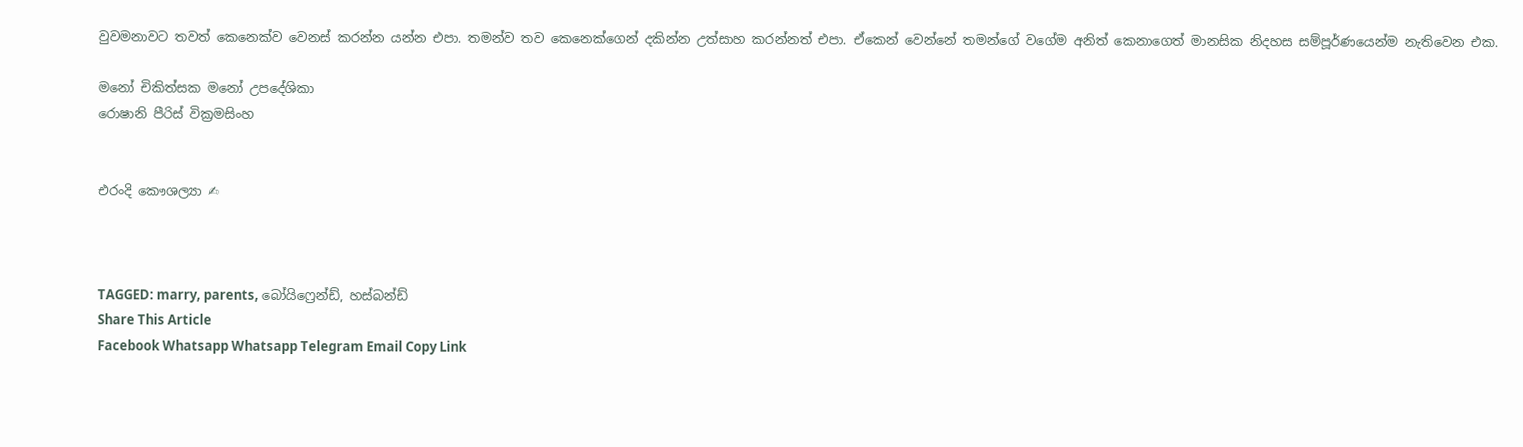වුවමනාවට තවත් කෙනෙක්ව වෙනස් කරන්න යන්න එපා. තමන්ව තව කෙනෙක්ගෙන් දකින්න උත්සාහ කරන්නත් එපා. ඒකෙන් වෙන්නේ තමන්ගේ වගේම අනිත් කෙනාගෙත් මානසික නිදහස සම්පූර්ණයෙන්ම නැතිවෙන එක.

මනෝ චිකිත්සක මනෝ උපදේශිකා
රොෂානි පීරිස් වික්‍රමසිංහ


එරංදි කෞශල්‍යා ✍



TAGGED: marry, parents, බෝයිෆ්‍රෙන්ඩ්, හස්බන්ඩ්
Share This Article
Facebook Whatsapp Whatsapp Telegram Email Copy Link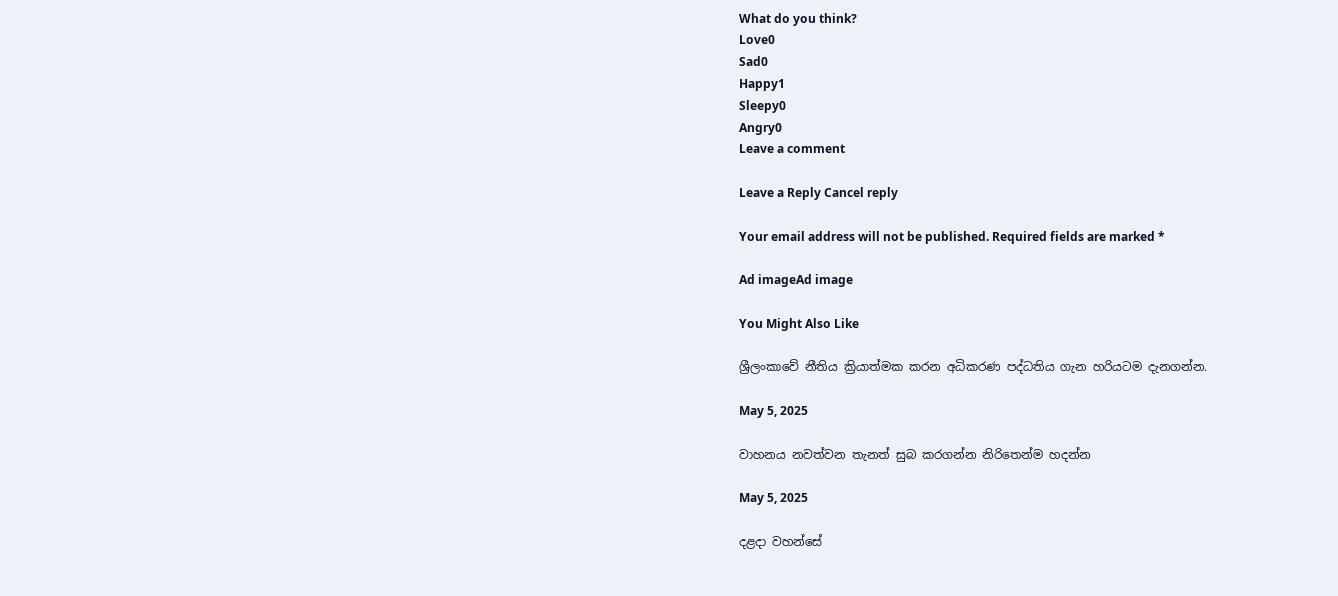What do you think?
Love0
Sad0
Happy1
Sleepy0
Angry0
Leave a comment

Leave a Reply Cancel reply

Your email address will not be published. Required fields are marked *

Ad imageAd image

You Might Also Like

ශ්‍රීලංකාවේ නීතිය ක්‍රියාත්මක කරන අධිකරණ පද්ධතිය ගැන හරියටම දැනගන්න.

May 5, 2025

වාහනය නවත්වන තැනත් සුබ කරගන්න නිරිතෙන්ම හදන්න

May 5, 2025

දළදා වහන්සේ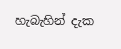හැබැහින් දැක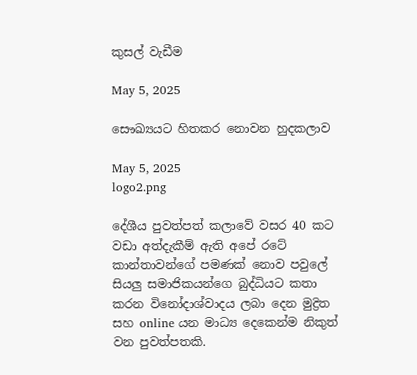කුසල් වැඩීම

May 5, 2025

සෞඛ්‍යයට හිතකර නොවන හුදකලාව

May 5, 2025
logo2.png

දේශීය පුවත්පත් කලාවේ වසර 40 කට වඩා අත්දැකීම් ඇති අපේ රටේ කාන්තාවන්ගේ පමණක් නොව පවුලේ සියලු සමාජිකයන්ගෙ බුද්ධියට කතා කරන විනෝදාශ්වාදය ලබා දෙන මුද්‍රිත සහ online යන මාධ්‍ය දෙකෙන්ම නිකුත් වන පුවත්පතකි.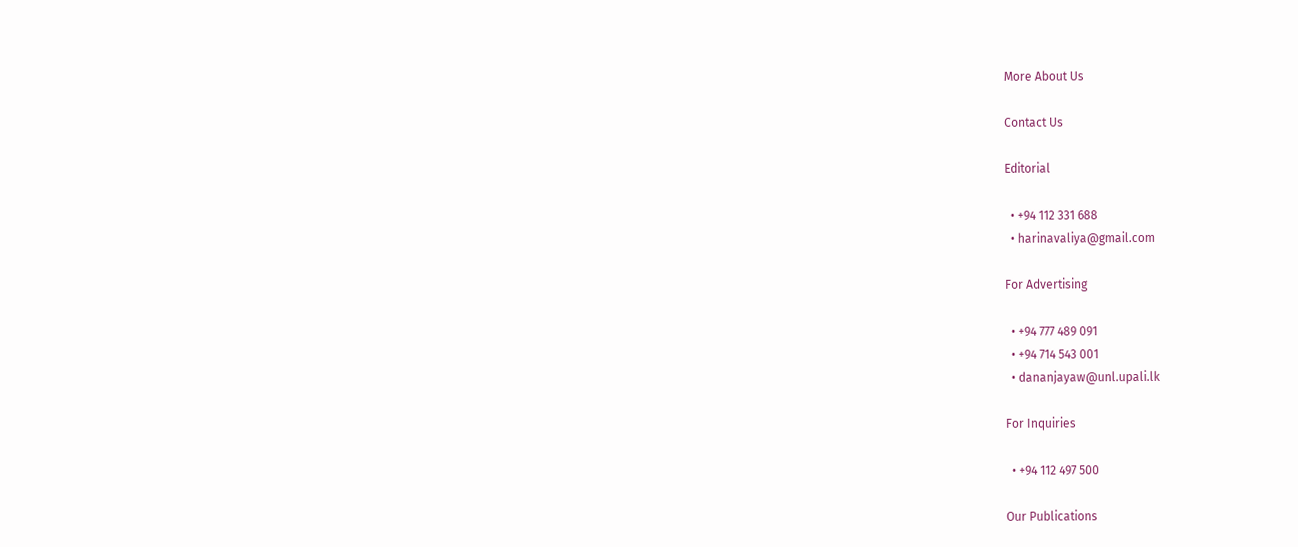More About Us

Contact Us

Editorial

  • +94 112 331 688
  • harinavaliya@gmail.com

For Advertising

  • +94 777 489 091
  • +94 714 543 001
  • dananjayaw@unl.upali.lk

For Inquiries

  • +94 112 497 500

Our Publications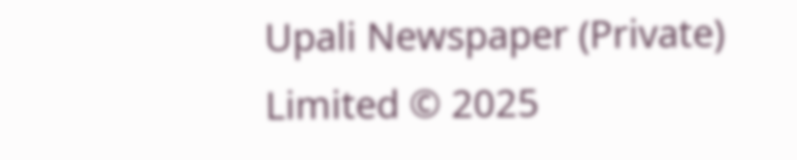Upali Newspaper (Private) Limited © 2025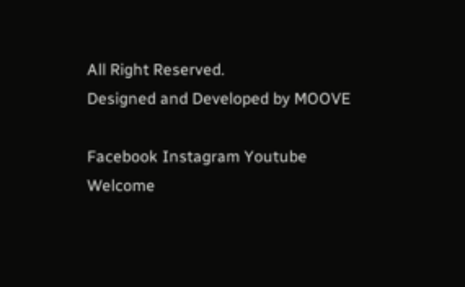All Right Reserved.
Designed and Developed by MOOVE

Facebook Instagram Youtube
Welcome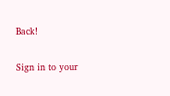Back!

Sign in to your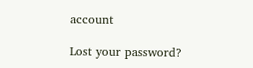account

Lost your password?